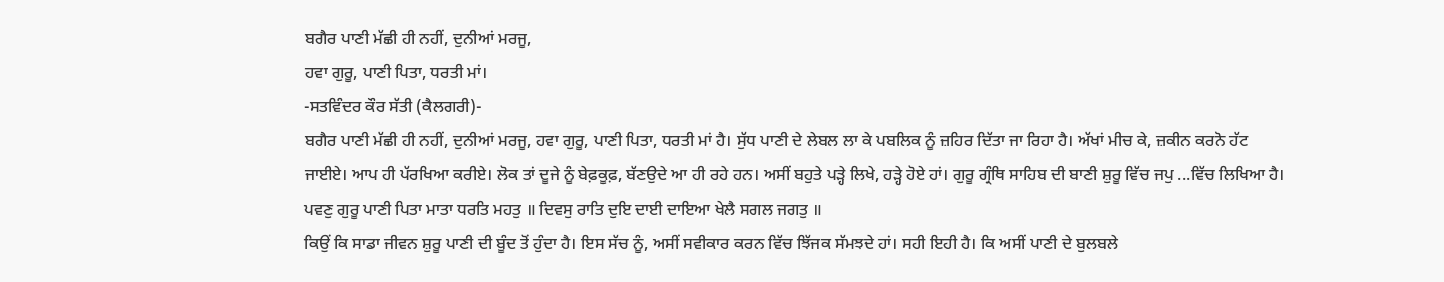ਬਗੈਰ ਪਾਣੀ ਮੱਛੀ ਹੀ ਨਹੀਂ, ਦੁਨੀਆਂ ਮਰਜੂ,
ਹਵਾ ਗੁਰੂ, ਪਾਣੀ ਪਿਤਾ, ਧਰਤੀ ਮਾਂ।
-ਸਤਵਿੰਦਰ ਕੌਰ ਸੱਤੀ (ਕੈਲਗਰੀ)-
ਬਗੈਰ ਪਾਣੀ ਮੱਛੀ ਹੀ ਨਹੀਂ, ਦੁਨੀਆਂ ਮਰਜੂ, ਹਵਾ ਗੁਰੂ, ਪਾਣੀ ਪਿਤਾ, ਧਰਤੀ ਮਾਂ ਹੈ। ਸੁੱਧ ਪਾਣੀ ਦੇ ਲੇਬਲ ਲਾ ਕੇ ਪਬਲਿਕ ਨੂੰ ਜ਼ਹਿਰ ਦਿੱਤਾ ਜਾ ਰਿਹਾ ਹੈ। ਅੱਖਾਂ ਮੀਚ ਕੇ, ਜ਼ਕੀਨ ਕਰਨੋ ਹੱਟ ਜਾਈਏ। ਆਪ ਹੀ ਪੱਰਖਿਆ ਕਰੀਏ। ਲੋਕ ਤਾਂ ਦੂਜੇ ਨੂੰ ਬੇਫ਼ਕੂਫ਼, ਬੱਣਉਦੇ ਆ ਹੀ ਰਹੇ ਹਨ। ਅਸੀਂ ਬਹੁਤੇ ਪੜ੍ਹੇ ਲਿਖੇ, ਹੜ੍ਹੇ ਹੋਏ ਹਾਂ। ਗੁਰੂ ਗ੍ਰੰਥਿ ਸਾਹਿਬ ਦੀ ਬਾਣੀ ਸ਼ੁਰੂ ਵਿੱਚ ਜਪੁ ...ਵਿੱਚ ਲਿਖਿਆ ਹੈ।
ਪਵਣੁ ਗੁਰੂ ਪਾਣੀ ਪਿਤਾ ਮਾਤਾ ਧਰਤਿ ਮਹਤੁ ॥ ਦਿਵਸੁ ਰਾਤਿ ਦੁਇ ਦਾਈ ਦਾਇਆ ਖੇਲੈ ਸਗਲ ਜਗਤੁ ॥
ਕਿਉਂ ਕਿ ਸਾਡਾ ਜੀਵਨ ਸ਼ੁਰੂ ਪਾਣੀ ਦੀ ਬੂੰਦ ਤੋਂ ਹੁੰਦਾ ਹੈ। ਇਸ ਸੱਚ ਨੂੰ, ਅਸੀਂ ਸਵੀਕਾਰ ਕਰਨ ਵਿੱਚ ਝਿੱਜਕ ਸੱਮਝਦੇ ਹਾਂ। ਸਹੀ ਇਹੀ ਹੈ। ਕਿ ਅਸੀਂ ਪਾਣੀ ਦੇ ਬੁਲਬਲੇ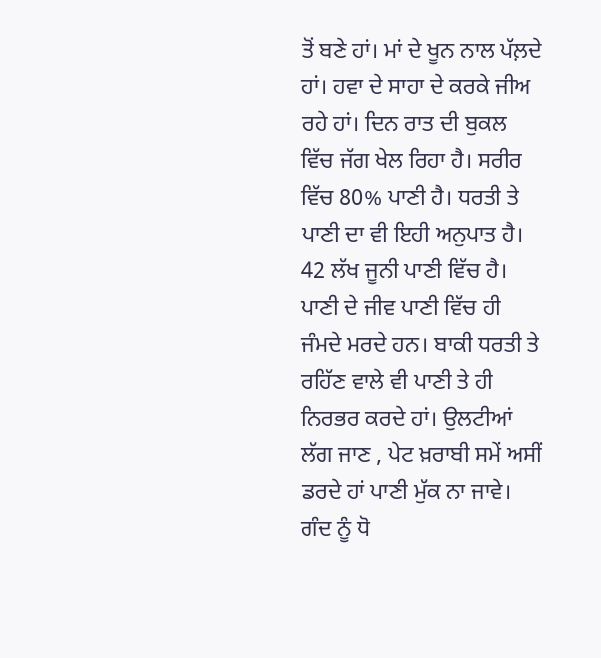ਤੋਂ ਬਣੇ ਹਾਂ। ਮਾਂ ਦੇ ਖੂਨ ਨਾਲ ਪੱਲ਼ਦੇ ਹਾਂ। ਹਵਾ ਦੇ ਸਾਹਾ ਦੇ ਕਰਕੇ ਜੀਅ ਰਹੇ ਹਾਂ। ਦਿਨ ਰਾਤ ਦੀ ਬੁਕਲ ਵਿੱਚ ਜੱਗ ਖੇਲ ਰਿਹਾ ਹੈ। ਸਰੀਰ ਵਿੱਚ 80% ਪਾਣੀ ਹੈ। ਧਰਤੀ ਤੇ ਪਾਣੀ ਦਾ ਵੀ ਇਹੀ ਅਨੁਪਾਤ ਹੈ। 42 ਲੱਖ ਜੂਨੀ ਪਾਣੀ ਵਿੱਚ ਹੈ। ਪਾਣੀ ਦੇ ਜੀਵ ਪਾਣੀ ਵਿੱਚ ਹੀ ਜੰਮਦੇ ਮਰਦੇ ਹਨ। ਬਾਕੀ ਧਰਤੀ ਤੇ ਰਹਿੱਣ ਵਾਲੇ ਵੀ ਪਾਣੀ ਤੇ ਹੀ ਨਿਰਭਰ ਕਰਦੇ ਹਾਂ। ਉਲਟੀਆਂ ਲੱਗ ਜਾਣ , ਪੇਟ ਖ਼ਰਾਬੀ ਸਮੇਂ ਅਸੀਂ ਡਰਦੇ ਹਾਂ ਪਾਣੀ ਮੁੱਕ ਨਾ ਜਾਵੇ। ਗੰਦ ਨੂੰ ਧੋ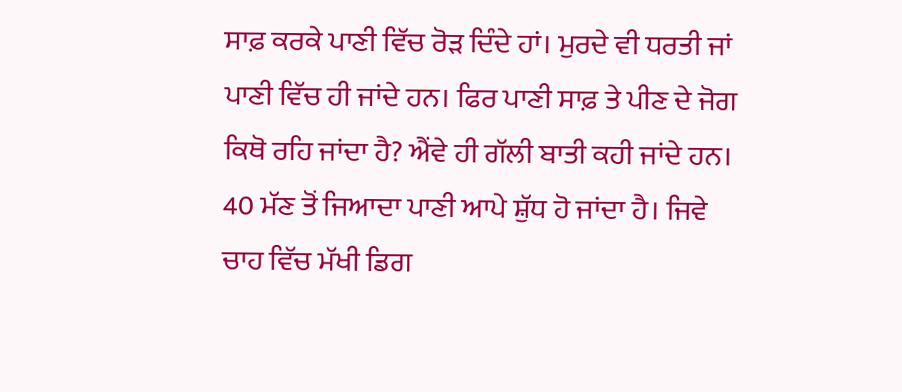ਸਾਫ਼ ਕਰਕੇ ਪਾਣੀ ਵਿੱਚ ਰੋੜ ਦਿੰਦੇ ਹਾਂ। ਮੁਰਦੇ ਵੀ ਧਰਤੀ ਜਾਂ ਪਾਣੀ ਵਿੱਚ ਹੀ ਜਾਂਦੇ ਹਨ। ਫਿਰ ਪਾਣੀ ਸਾਫ਼ ਤੇ ਪੀਣ ਦੇ ਜੋਗ ਕਿਥੋ ਰਹਿ ਜਾਂਦਾ ਹੈ? ਐਂਵੇ ਹੀ ਗੱਲੀ ਬਾਤੀ ਕਹੀ ਜਾਂਦੇ ਹਨ। 40 ਮੱਣ ਤੋਂ ਜਿਆਦਾ ਪਾਣੀ ਆਪੇ ਸ਼ੁੱਧ ਹੋ ਜਾਂਦਾ ਹੈ। ਜਿਵੇ ਚਾਹ ਵਿੱਚ ਮੱਖੀ ਡਿਗ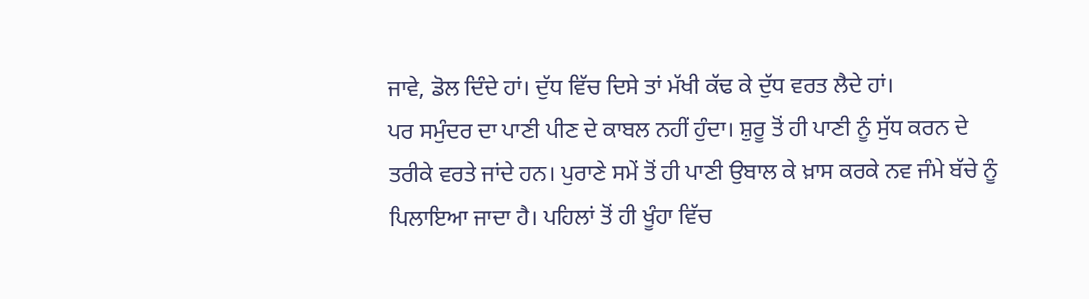ਜਾਵੇ, ਡੋਲ ਦਿੰਦੇ ਹਾਂ। ਦੁੱਧ ਵਿੱਚ ਦਿਸੇ ਤਾਂ ਮੱਖੀ ਕੱਢ ਕੇ ਦੁੱਧ ਵਰਤ ਲੈਦੇ ਹਾਂ।
ਪਰ ਸਮੁੰਦਰ ਦਾ ਪਾਣੀ ਪੀਣ ਦੇ ਕਾਬਲ ਨਹੀਂ ਹੁੰਦਾ। ਸ਼ੁਰੂ ਤੋਂ ਹੀ ਪਾਣੀ ਨੂੰ ਸੁੱਧ ਕਰਨ ਦੇ ਤਰੀਕੇ ਵਰਤੇ ਜਾਂਦੇ ਹਨ। ਪੁਰਾਣੇ ਸਮੇਂ ਤੋਂ ਹੀ ਪਾਣੀ ਉਬਾਲ ਕੇ ਖ਼ਾਸ ਕਰਕੇ ਨਵ ਜੰਮੇ ਬੱਚੇ ਨੂੰ ਪਿਲਾਇਆ ਜਾਦਾ ਹੈ। ਪਹਿਲਾਂ ਤੋਂ ਹੀ ਖੂੰਹਾ ਵਿੱਚ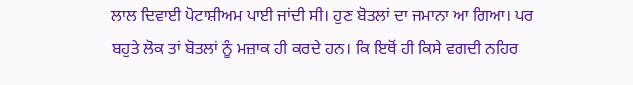ਲਾਲ ਦਿਵਾਈ ਪੋਟਾਸ਼ੀਅਮ ਪਾਈ ਜਾਂਦੀ ਸੀ। ਹੁਣ ਬੋਤਲਾਂ ਦਾ ਜਮਾਨਾ ਆ ਗਿਆ। ਪਰ ਬਹੁਤੇ ਲੋਕ ਤਾਂ ਬੋਤਲਾਂ ਨੂੰ ਮਜ਼ਾਕ ਹੀ ਕਰਦੇ ਹਨ। ਕਿ ਇਥੋਂ ਹੀ ਕਿਸੇ ਵਗਦੀ ਨਹਿਰ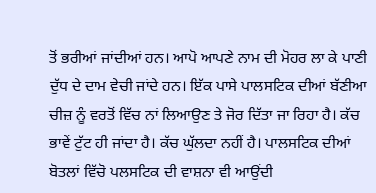ਤੋਂ ਭਰੀਆਂ ਜਾਂਦੀਆਂ ਹਨ। ਆਪੋ ਆਪਣੇ ਨਾਮ ਦੀ ਮੋਹਰ ਲਾ ਕੇ ਪਾਣੀ ਦੁੱਧ ਦੇ ਦਾਮ ਵੇਚੀ ਜਾਂਦੇ ਹਨ। ਇੱਕ ਪਾਸੇ ਪਾਲਸਟਿਕ ਦੀਆਂ ਬੱਣੀਆ ਚੀਜ਼ ਨੂੰ ਵਰਤੋਂ ਵਿੱਚ ਨਾਂ ਲਿਆਉਣ ਤੇ ਜੋਰ ਦਿੱਤਾ ਜਾ ਰਿਹਾ ਹੈ। ਕੱਚ ਭਾਵੇਂ ਟੁੱਟ ਹੀ ਜਾਂਦਾ ਹੈ। ਕੱਚ ਘੁੱਲਦਾ ਨਹੀਂ ਹੈ। ਪਾਲਸਟਿਕ ਦੀਆਂ ਬੋਤਲਾਂ ਵਿੱਚੋ ਪਲਸਟਿਕ ਦੀ ਵਾਸ਼ਨਾ ਵੀ ਆਉਂਦੀ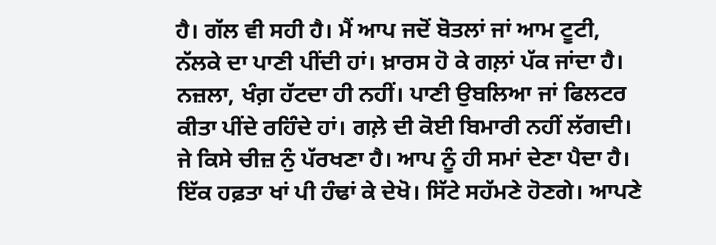ਹੈ। ਗੱਲ ਵੀ ਸਹੀ ਹੈ। ਮੈਂ ਆਪ ਜਦੋਂ ਬੋਤਲਾਂ ਜਾਂ ਆਮ ਟੂਟੀ, ਨੱਲਕੇ ਦਾ ਪਾਣੀ ਪੀਂਦੀ ਹਾਂ। ਖ਼ਾਰਸ ਹੋ ਕੇ ਗਲ਼ਾਂ ਪੱਕ ਜਾਂਦਾ ਹੈ। ਨਜ਼ਲਾ, ਖੰਗ਼ ਹੱਟਦਾ ਹੀ ਨਹੀਂ। ਪਾਣੀ ਉਬਲਿਆ ਜਾਂ ਫਿਲਟਰ ਕੀਤਾ ਪੀਂਦੇ ਰਹਿੰਦੇ ਹਾਂ। ਗਲ਼ੇ ਦੀ ਕੋਈ ਬਿਮਾਰੀ ਨਹੀਂ ਲੱਗਦੀ। ਜੇ ਕਿਸੇ ਚੀਜ਼ ਨੁੰ ਪੱਰਖਣਾ ਹੈ। ਆਪ ਨੂੰ ਹੀ ਸਮਾਂ ਦੇਣਾ ਪੈਦਾ ਹੈ। ਇੱਕ ਹਫ਼ਤਾ ਖਾਂ ਪੀ ਹੰਢਾਂ ਕੇ ਦੇਖੋ। ਸਿੱਟੇ ਸਹੱਮਣੇ ਹੋਣਗੇ। ਆਪਣੇ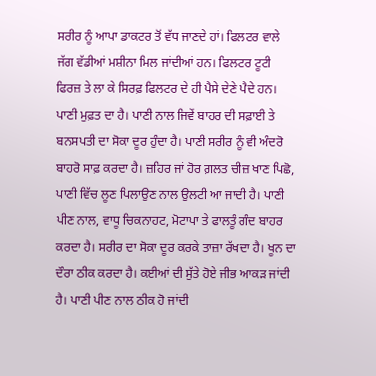ਸਰੀਰ ਨੂੰ ਆਪਾ ਡਾਕਟਰ ਤੋਂ ਵੱਧ ਜਾਣਦੇ ਹਾਂ। ਫਿਲਟਰ ਵਾਲੇ ਜੱਗ ਵੱਡੀਆਂ ਮਸ਼ੀਨਾ ਮਿਲ ਜਾਂਦੀਆਂ ਹਨ। ਫਿਲਟਰ ਟੂਟੀ ਫਿਰਜ਼ ਤੇ ਲਾ ਕੇ ਸਿਰਫ਼ ਫਿਲਟਰ ਦੇ ਹੀ ਪੈਸੇ ਦੇਣੇ ਪੈਦੇ ਹਨ। ਪਾਣੀ ਮੁਫ਼ਤ ਦਾ ਹੈ। ਪਾਣੀ ਨਾਲ ਜਿਵੇਂ ਬਾਹਰ ਦੀ ਸਫ਼ਾਈ ਤੇ ਬਨਸਪਤੀ ਦਾ ਸੋਕਾ ਦੂਰ ਹੁੰਦਾ ਹੈ। ਪਾਣੀ ਸਰੀਰ ਨੂੰ ਵੀ ਅੰਦਰੋ ਬਾਹਰੋ ਸਾਫ਼ ਕਰਦਾ ਹੈ। ਜ਼ਹਿਰ ਜਾਂ ਹੋਰ ਗ਼ਲਤ ਚੀਜ਼ ਖਾਣ ਪਿਛੋ, ਪਾਣੀ ਵਿੱਚ ਲੂਣ ਪਿਲਾਉਣ ਨਾਲ ਉਲਟੀ ਆ ਜਾਦੀ ਹੈ। ਪਾਣੀ ਪੀਣ ਨਾਲ, ਵਾਧੂ ਚਿਕਨਾਹਟ, ਮੋਟਾਪਾ ਤੇ ਫਾਲਤੂੰ ਗੰਦ ਬਾਹਰ ਕਰਦਾ ਹੈ। ਸਰੀਰ ਦਾ ਸੋਕਾ ਦੂਰ ਕਰਕੇ ਤਾਜ਼ਾ ਰੱਖਦਾ ਹੈ। ਖੂਨ ਦਾ ਦੌਰਾ ਠੀਕ ਕਰਦਾ ਹੈ। ਕਈਆਂ ਦੀ ਸੁੱਤੇ ਹੋਏ ਜੀਭ ਆਕੜ ਜਾਂਦੀ ਹੈ। ਪਾਣੀ ਪੀਣ ਨਾਲ ਠੀਕ ਹੋ ਜਾਂਦੀ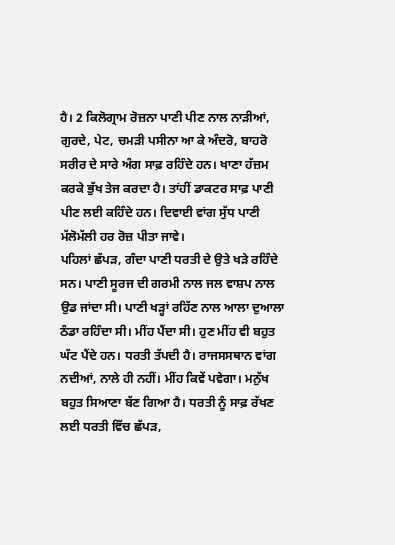ਹੈ। 2 ਕਿਲੋਗ੍ਰਾਮ ਰੋਜ਼ਨਾ ਪਾਣੀ ਪੀਣ ਨਾਲ ਨਾੜੀਆਂ, ਗੁਰਦੇ, ਪੇਟ, ਚਮੜੀ ਪਸੀਨਾ ਆ ਕੇ ਅੰਦਰੋ, ਬਾਹਰੋ ਸਰੀਰ ਦੇ ਸਾਰੇ ਅੰਗ ਸਾਫ਼ ਰਹਿੰਦੇ ਹਨ। ਖਾਣਾ ਹੱਜ਼ਮ ਕਰਕੇ ਭੁੱਖ ਤੇਜ ਕਰਦਾ ਹੈ। ਤਾਂਹੀਂ ਡਾਕਟਰ ਸਾਫ਼ ਪਾਣੀ ਪੀਣ ਲਈ ਕਹਿੰਦੇ ਹਨ। ਦਿਵਾਈ ਵਾਂਗ ਸੁੱਧ ਪਾਣੀ ਮੱਲੋਮੱਲੀ ਹਰ ਰੋਜ਼ ਪੀਤਾ ਜਾਵੇ।
ਪਹਿਲਾਂ ਛੱਪੜ, ਗੰਦਾ ਪਾਣੀ ਧਰਤੀ ਦੇ ਉਤੇ ਖੜੇ ਰਹਿੰਦੇ ਸਨ। ਪਾਣੀ ਸੂਰਜ ਦੀ ਗਰਮੀ ਨਾਲ ਜਲ ਵਾਸ਼ਪ ਨਾਲ ਉਡ ਜਾਂਦਾ ਸੀ। ਪਾਣੀ ਖੜ੍ਹਾਂ ਰਹਿੱਣ ਨਾਲ ਆਲਾ ਦੁਆਲਾ ਠੰਡਾ ਰਹਿੰਦਾ ਸੀ। ਮੀਂਹ ਪੈਂਦਾ ਸੀ। ਹੁਣ ਮੀਂਹ ਵੀ ਬਹੁਤ ਘੱਟ ਪੈਂਦੇ ਹਨ। ਧਰਤੀ ਤੱਪਦੀ ਹੈ। ਰਾਜਸਸਥਾਨ ਵਾਂਗ ਨਦੀਆਂ, ਨਾਲੇ ਹੀ ਨਹੀਂ। ਮੀਂਹ ਕਿਵੇਂ ਪਵੇਗਾ। ਮਨੁੱਖ ਬਹੁਤ ਸਿਆਣਾ ਬੱਣ ਗਿਆ ਹੈ। ਧਰਤੀ ਨੂੰ ਸਾਫ਼ ਰੱਖਣ ਲਈ ਧਰਤੀ ਵਿੱਚ ਛੱਪੜ,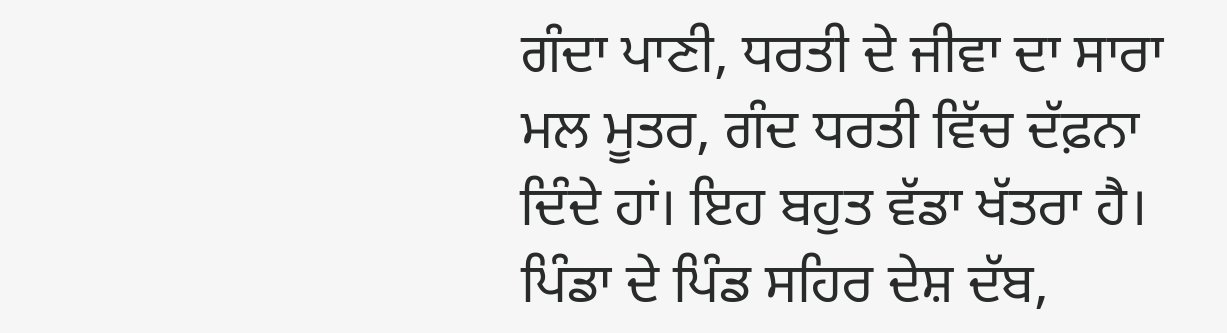ਗੰਦਾ ਪਾਣੀ, ਧਰਤੀ ਦੇ ਜੀਵਾ ਦਾ ਸਾਰਾ ਮਲ ਮੂਤਰ, ਗੰਦ ਧਰਤੀ ਵਿੱਚ ਦੱਫ਼ਨਾ ਦਿੰਦੇ ਹਾਂ। ਇਹ ਬਹੁਤ ਵੱਡਾ ਖੱਤਰਾ ਹੈ। ਪਿੰਡਾ ਦੇ ਪਿੰਡ ਸਹਿਰ ਦੇਸ਼ ਦੱਬ,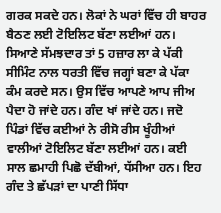ਗਰਕ ਸਕਦੇ ਹਨ। ਲੋਕਾਂ ਨੇ ਘਰਾਂ ਵਿੱਚ ਹੀ ਬਾਹਰ ਬੈਠਣ ਲਈ ਟੋਇਲਿਟ ਬੱਣਾ ਲਈਆਂ ਹਨ। ਸਿਆਣੇ ਸੱਮਝਦਾਰ ਤਾਂ 5 ਹਜ਼ਾਰ ਲਾ ਕੇ ਪੱਕੀ ਸੀਮਿੰਟ ਨਾਲ ਧਰਤੀ ਵਿੱਚ ਜਗ੍ਹਾਂ ਬਣਾ ਕੇ ਪੱਕਾ ਕੰਮ ਕਰਦੇ ਸਨ। ਉਸ ਵਿੱਚ ਆਪਣੇ ਆਪ ਜੀਅ ਪੈਦਾ ਹੋ ਜਾਂਦੇ ਹਨ। ਗੰਦ ਖਾਂ ਜਾਂਦੇ ਹਨ। ਜਦੋ ਪਿੰਡਾਂ ਵਿੱਚ ਕਈਆਂ ਨੇ ਰੀਸੋ ਰੀਸ ਖੂੰਹੀਆਂ ਵਾਲੀਆਂ ਟੋਇਲਿਟ ਬੱਣਾ ਲਈਆਂ ਹਨ। ਕਈ ਸਾਲ ਛਮਾਹੀ ਪਿਛੋ ਦੱਬੀਆਂ, ਧੱਸੀਆ ਹਨ। ਇਹ ਗੰਦ ਤੇ ਛੱਪੜਾਂ ਦਾ ਪਾਣੀ ਸਿੱਧਾ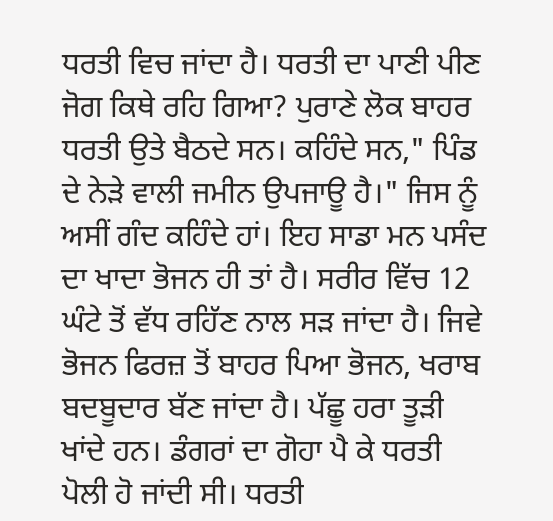ਧਰਤੀ ਵਿਚ ਜਾਂਦਾ ਹੈ। ਧਰਤੀ ਦਾ ਪਾਣੀ ਪੀਣ ਜੋਗ ਕਿਥੇ ਰਹਿ ਗਿਆ? ਪੁਰਾਣੇ ਲੋਕ ਬਾਹਰ ਧਰਤੀ ਉਤੇ ਬੈਠਦੇ ਸਨ। ਕਹਿੰਦੇ ਸਨ," ਪਿੰਡ ਦੇ ਨੇੜੇ ਵਾਲੀ ਜਮੀਨ ਉਪਜਾਊ ਹੈ।" ਜਿਸ ਨੂੰ ਅਸੀਂ ਗੰਦ ਕਹਿੰਦੇ ਹਾਂ। ਇਹ ਸਾਡਾ ਮਨ ਪਸੰਦ ਦਾ ਖਾਦਾ ਭੋਜਨ ਹੀ ਤਾਂ ਹੈ। ਸਰੀਰ ਵਿੱਚ 12 ਘੰਟੇ ਤੋਂ ਵੱਧ ਰਹਿੱਣ ਨਾਲ ਸੜ ਜਾਂਦਾ ਹੈ। ਜਿਵੇ ਭੋਜਨ ਫਿਰਜ਼ ਤੋਂ ਬਾਹਰ ਪਿਆ ਭੋਜਨ, ਖਰਾਬ ਬਦਬੂਦਾਰ ਬੱਣ ਜਾਂਦਾ ਹੈ। ਪੱਛੂ ਹਰਾ ਤੂੜੀ ਖਾਂਦੇ ਹਨ। ਡੰਗਰਾਂ ਦਾ ਗੋਹਾ ਪੈ ਕੇ ਧਰਤੀ ਪੋਲੀ ਹੋ ਜਾਂਦੀ ਸੀ। ਧਰਤੀ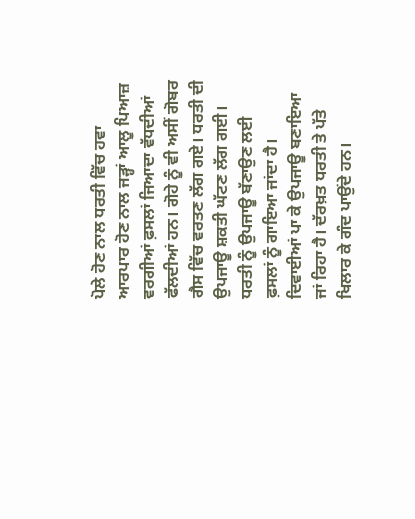ਪੋਲੇ ਹੋਣ ਨਾਲ ਧਰਤੀ ਵਿੱਚ ਹਵਾ ਆਰਪਾਰ ਹੋਣ ਨਾਲ ਜੜ੍ਹਾਂ ਆਲੂ ਪਿਆਜ਼ ਵਰਗੀਆਂ ਫ਼ਸਲਾਂ ਜਿਆਦਾ ਵੱਧਦੀਆਂ ਫੱਲਦੀਆਂ ਹਨ। ਗੋਹੇ ਨੂੰ ਵੀ ਅਸੀਂ ਗੋਬਰ ਗੈਸ ਵਿੱਚ ਵਰਤਣ ਲੱਗ ਗਏ। ਧਰਤੀ ਦੀ ਉਪਜਾਊ ਸ਼ਕਤੀ ਘੱਟਣ ਲੱਗ ਗਈ।
ਧਰਤੀ ਨੂੰ ਉਪਜਾਊ ਬੱਣਾਉਣ ਲਈ ਫ਼ਸਲਾਂ ਨੂੰ ਗਾਇਆ ਜਾਂਦਾ ਹੈ। ਦਿਵਾਈਆਂ ਪਾ ਕੇ ਉਪਜਾਊ ਬਣਾਇਆ ਜਾਂ ਰਿਹਾ ਹੈ। ਦੱਰਖ਼ਤ ਧਰਤੀ ਤੇ ਪੱਤੇ ਖਿਲਾਰ ਕੇ ਗੰਦ ਪਾਉਂਦੇ ਹਨ।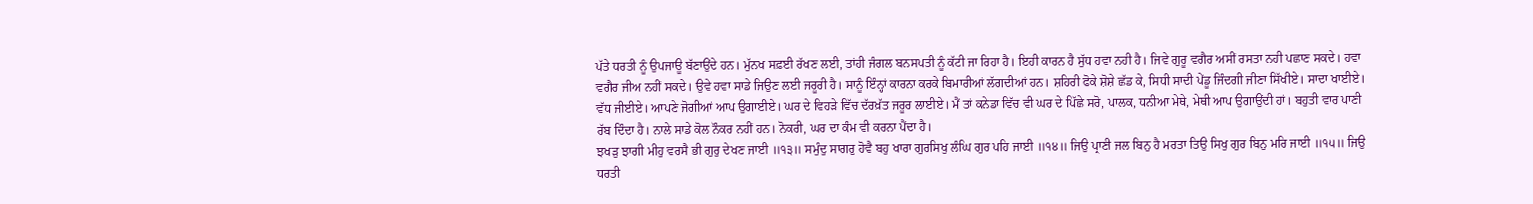ਪੱਤੇ ਧਰਤੀ ਨੂੰ ਉਪਜਾਊ ਬੱਣਾਉਂਦੇ ਹਨ। ਮੁੱਨਖ ਸਫ਼ਈ ਰੱਖਣ ਲਈ, ਤਾਂਹੀ ਜੰਗਲ ਬਨਸਪਤੀ ਨੂੰ ਕੱਟੀ ਜਾ ਰਿਹਾ ਹੈ। ਇਹੀ ਕਾਰਨ ਹੈ ਸੁੱਧ ਹਵਾ ਨਹੀ ਹੈ। ਜਿਵੇ ਗੁਰੂ ਵਗੈਰ ਅਸੀਂ ਰਸਤਾ ਨਹੀ ਪਛਾਣ ਸਕਦੇ। ਹਵਾ ਵਗੈਰ ਜੀਅ ਨਹੀਂ ਸਕਦੇ। ਉਵੇ ਹਵਾ ਸਾਡੇ ਜਿਉਣ ਲਈ ਜਰੂਰੀ ਹੈ। ਸਾਨੂੰ ਇੰਨ੍ਹਾਂ ਕਾਰਨਾ ਕਰਕੇ ਬਿਮਾਰੀਆਂ ਲੱਗਦੀਆਂ ਹਨ। ਸ਼ਹਿਰੀ ਫੋਕੇ ਸ਼ੋਸ਼ੇ ਛੱਡ ਕੇ, ਸਿਧੀ ਸਾਦੀ ਪੇਂਡੂ ਜਿੰਦਗੀ ਜੀਣਾ ਸਿੱਖੀਏ। ਸਾਦਾ ਖਾਈਏ। ਵੱਧ ਜੀਈਏ। ਆਪਣੇ ਜੋਗੀਆਂ ਆਪ ਉਗਾਈਏ। ਘਰ ਦੇ ਵਿਹੜੇ ਵਿੱਚ ਦੱਰਖ਼ੱਤ ਜਰੂਰ ਲਾਈਏ। ਮੈਂ ਤਾਂ ਕਨੇਡਾ ਵਿੱਚ ਵੀ ਘਰ ਦੇ ਪਿੱਛੇ ਸਰੋ, ਪਾਲਕ, ਧਨੀਆ ਮੇਥੇ, ਮੇਥੀ ਆਪ ਉਗਾਉਂਦੀ ਹਾਂ। ਬਹੁਤੀ ਵਾਰ ਪਾਣੀ ਰੱਬ ਦਿੰਦਾ ਹੈ। ਨਾਲੇ ਸਾਡੇ ਕੋਲ ਨੌਕਰ ਨਹੀਂ ਹਨ। ਨੋਕਰੀ, ਘਰ ਦਾ ਕੰਮ ਵੀ ਕਰਨਾ ਪੈਂਦਾ ਹੈ।
ਝਖੜੁ ਝਾਗੀ ਮੀਹੁ ਵਰਸੈ ਭੀ ਗੁਰੁ ਦੇਖਣ ਜਾਈ ॥੧੩॥ ਸਮੁੰਦੁ ਸਾਗਰੁ ਹੋਵੈ ਬਹੁ ਖਾਰਾ ਗੁਰਸਿਖੁ ਲੰਘਿ ਗੁਰ ਪਹਿ ਜਾਈ ॥੧੪॥ ਜਿਉ ਪ੍ਰਾਣੀ ਜਲ ਬਿਨੁ ਹੈ ਮਰਤਾ ਤਿਉ ਸਿਖੁ ਗੁਰ ਬਿਨੁ ਮਰਿ ਜਾਈ ॥੧੫॥ ਜਿਉ ਧਰਤੀ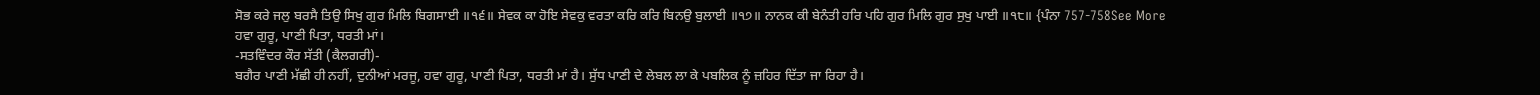ਸੋਭ ਕਰੇ ਜਲੁ ਬਰਸੈ ਤਿਉ ਸਿਖੁ ਗੁਰ ਮਿਲਿ ਬਿਗਸਾਈ ॥੧੬॥ ਸੇਵਕ ਕਾ ਹੋਇ ਸੇਵਕੁ ਵਰਤਾ ਕਰਿ ਕਰਿ ਬਿਨਉ ਬੁਲਾਈ ॥੧੭॥ ਨਾਨਕ ਕੀ ਬੇਨੰਤੀ ਹਰਿ ਪਹਿ ਗੁਰ ਮਿਲਿ ਗੁਰ ਸੁਖੁ ਪਾਈ ॥੧੮॥ {ਪੰਨਾ 757-758See More
ਹਵਾ ਗੁਰੂ, ਪਾਣੀ ਪਿਤਾ, ਧਰਤੀ ਮਾਂ।
-ਸਤਵਿੰਦਰ ਕੌਰ ਸੱਤੀ (ਕੈਲਗਰੀ)-
ਬਗੈਰ ਪਾਣੀ ਮੱਛੀ ਹੀ ਨਹੀਂ, ਦੁਨੀਆਂ ਮਰਜੂ, ਹਵਾ ਗੁਰੂ, ਪਾਣੀ ਪਿਤਾ, ਧਰਤੀ ਮਾਂ ਹੈ। ਸੁੱਧ ਪਾਣੀ ਦੇ ਲੇਬਲ ਲਾ ਕੇ ਪਬਲਿਕ ਨੂੰ ਜ਼ਹਿਰ ਦਿੱਤਾ ਜਾ ਰਿਹਾ ਹੈ।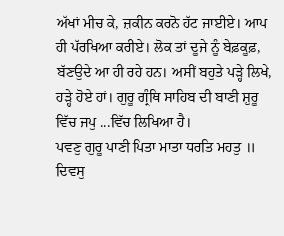ਅੱਖਾਂ ਮੀਚ ਕੇ, ਜ਼ਕੀਨ ਕਰਨੋ ਹੱਟ ਜਾਈਏ। ਆਪ ਹੀ ਪੱਰਖਿਆ ਕਰੀਏ। ਲੋਕ ਤਾਂ ਦੂਜੇ ਨੂੰ ਬੇਫ਼ਕੂਫ਼, ਬੱਣਉਦੇ ਆ ਹੀ ਰਹੇ ਹਨ। ਅਸੀਂ ਬਹੁਤੇ ਪੜ੍ਹੇ ਲਿਖੇ, ਹੜ੍ਹੇ ਹੋਏ ਹਾਂ। ਗੁਰੂ ਗ੍ਰੰਥਿ ਸਾਹਿਬ ਦੀ ਬਾਣੀ ਸ਼ੁਰੂ ਵਿੱਚ ਜਪੁ ...ਵਿੱਚ ਲਿਖਿਆ ਹੈ।
ਪਵਣੁ ਗੁਰੂ ਪਾਣੀ ਪਿਤਾ ਮਾਤਾ ਧਰਤਿ ਮਹਤੁ ॥ ਦਿਵਸੁ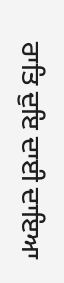ਰਾਤਿ ਦੁਇ ਦਾਈ ਦਾਇਆ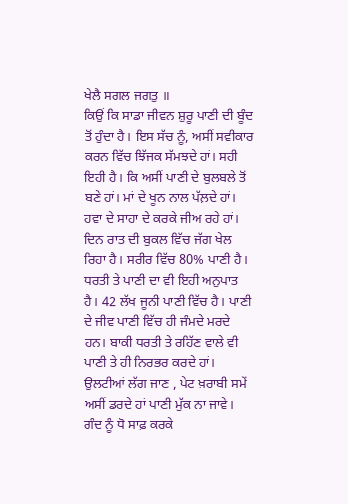ਖੇਲੈ ਸਗਲ ਜਗਤੁ ॥
ਕਿਉਂ ਕਿ ਸਾਡਾ ਜੀਵਨ ਸ਼ੁਰੂ ਪਾਣੀ ਦੀ ਬੂੰਦ ਤੋਂ ਹੁੰਦਾ ਹੈ। ਇਸ ਸੱਚ ਨੂੰ, ਅਸੀਂ ਸਵੀਕਾਰ ਕਰਨ ਵਿੱਚ ਝਿੱਜਕ ਸੱਮਝਦੇ ਹਾਂ। ਸਹੀ ਇਹੀ ਹੈ। ਕਿ ਅਸੀਂ ਪਾਣੀ ਦੇ ਬੁਲਬਲੇ ਤੋਂ ਬਣੇ ਹਾਂ। ਮਾਂ ਦੇ ਖੂਨ ਨਾਲ ਪੱਲ਼ਦੇ ਹਾਂ। ਹਵਾ ਦੇ ਸਾਹਾ ਦੇ ਕਰਕੇ ਜੀਅ ਰਹੇ ਹਾਂ। ਦਿਨ ਰਾਤ ਦੀ ਬੁਕਲ ਵਿੱਚ ਜੱਗ ਖੇਲ ਰਿਹਾ ਹੈ। ਸਰੀਰ ਵਿੱਚ 80% ਪਾਣੀ ਹੈ। ਧਰਤੀ ਤੇ ਪਾਣੀ ਦਾ ਵੀ ਇਹੀ ਅਨੁਪਾਤ ਹੈ। 42 ਲੱਖ ਜੂਨੀ ਪਾਣੀ ਵਿੱਚ ਹੈ। ਪਾਣੀ ਦੇ ਜੀਵ ਪਾਣੀ ਵਿੱਚ ਹੀ ਜੰਮਦੇ ਮਰਦੇ ਹਨ। ਬਾਕੀ ਧਰਤੀ ਤੇ ਰਹਿੱਣ ਵਾਲੇ ਵੀ ਪਾਣੀ ਤੇ ਹੀ ਨਿਰਭਰ ਕਰਦੇ ਹਾਂ। ਉਲਟੀਆਂ ਲੱਗ ਜਾਣ , ਪੇਟ ਖ਼ਰਾਬੀ ਸਮੇਂ ਅਸੀਂ ਡਰਦੇ ਹਾਂ ਪਾਣੀ ਮੁੱਕ ਨਾ ਜਾਵੇ। ਗੰਦ ਨੂੰ ਧੋ ਸਾਫ਼ ਕਰਕੇ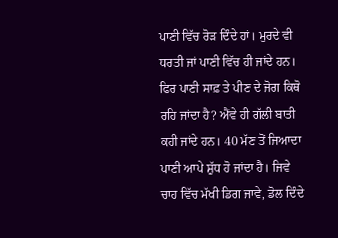ਪਾਣੀ ਵਿੱਚ ਰੋੜ ਦਿੰਦੇ ਹਾਂ। ਮੁਰਦੇ ਵੀ ਧਰਤੀ ਜਾਂ ਪਾਣੀ ਵਿੱਚ ਹੀ ਜਾਂਦੇ ਹਨ। ਫਿਰ ਪਾਣੀ ਸਾਫ਼ ਤੇ ਪੀਣ ਦੇ ਜੋਗ ਕਿਥੋ ਰਹਿ ਜਾਂਦਾ ਹੈ? ਐਂਵੇ ਹੀ ਗੱਲੀ ਬਾਤੀ ਕਹੀ ਜਾਂਦੇ ਹਨ। 40 ਮੱਣ ਤੋਂ ਜਿਆਦਾ ਪਾਣੀ ਆਪੇ ਸ਼ੁੱਧ ਹੋ ਜਾਂਦਾ ਹੈ। ਜਿਵੇ ਚਾਹ ਵਿੱਚ ਮੱਖੀ ਡਿਗ ਜਾਵੇ, ਡੋਲ ਦਿੰਦੇ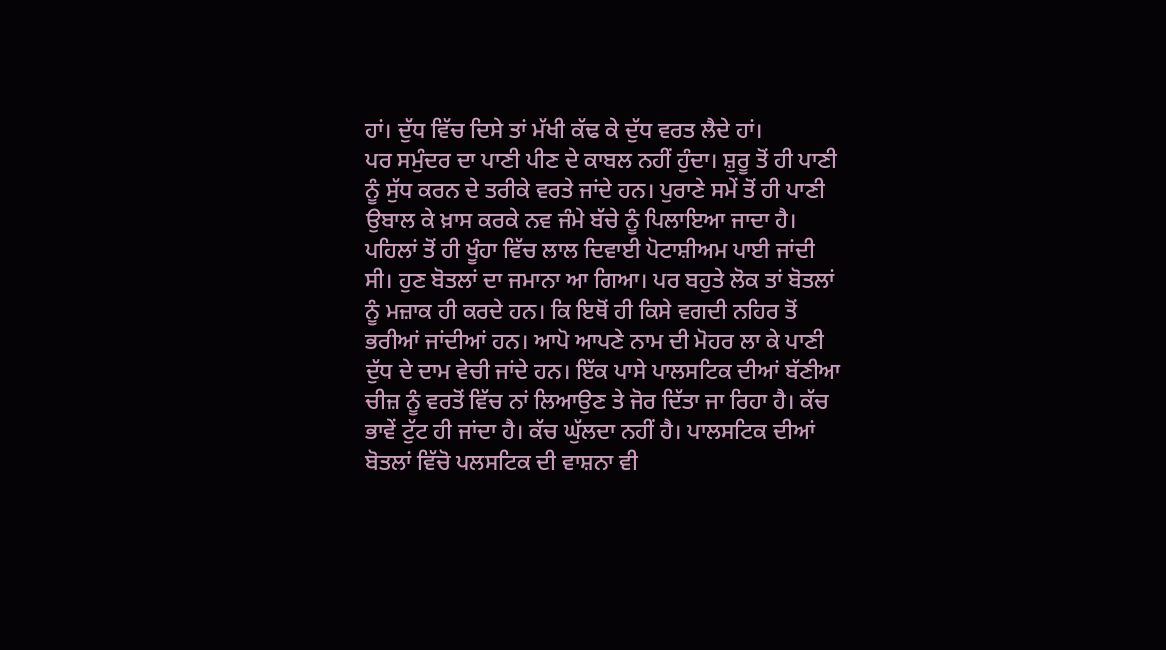ਹਾਂ। ਦੁੱਧ ਵਿੱਚ ਦਿਸੇ ਤਾਂ ਮੱਖੀ ਕੱਢ ਕੇ ਦੁੱਧ ਵਰਤ ਲੈਦੇ ਹਾਂ।
ਪਰ ਸਮੁੰਦਰ ਦਾ ਪਾਣੀ ਪੀਣ ਦੇ ਕਾਬਲ ਨਹੀਂ ਹੁੰਦਾ। ਸ਼ੁਰੂ ਤੋਂ ਹੀ ਪਾਣੀ ਨੂੰ ਸੁੱਧ ਕਰਨ ਦੇ ਤਰੀਕੇ ਵਰਤੇ ਜਾਂਦੇ ਹਨ। ਪੁਰਾਣੇ ਸਮੇਂ ਤੋਂ ਹੀ ਪਾਣੀ ਉਬਾਲ ਕੇ ਖ਼ਾਸ ਕਰਕੇ ਨਵ ਜੰਮੇ ਬੱਚੇ ਨੂੰ ਪਿਲਾਇਆ ਜਾਦਾ ਹੈ। ਪਹਿਲਾਂ ਤੋਂ ਹੀ ਖੂੰਹਾ ਵਿੱਚ ਲਾਲ ਦਿਵਾਈ ਪੋਟਾਸ਼ੀਅਮ ਪਾਈ ਜਾਂਦੀ ਸੀ। ਹੁਣ ਬੋਤਲਾਂ ਦਾ ਜਮਾਨਾ ਆ ਗਿਆ। ਪਰ ਬਹੁਤੇ ਲੋਕ ਤਾਂ ਬੋਤਲਾਂ ਨੂੰ ਮਜ਼ਾਕ ਹੀ ਕਰਦੇ ਹਨ। ਕਿ ਇਥੋਂ ਹੀ ਕਿਸੇ ਵਗਦੀ ਨਹਿਰ ਤੋਂ ਭਰੀਆਂ ਜਾਂਦੀਆਂ ਹਨ। ਆਪੋ ਆਪਣੇ ਨਾਮ ਦੀ ਮੋਹਰ ਲਾ ਕੇ ਪਾਣੀ ਦੁੱਧ ਦੇ ਦਾਮ ਵੇਚੀ ਜਾਂਦੇ ਹਨ। ਇੱਕ ਪਾਸੇ ਪਾਲਸਟਿਕ ਦੀਆਂ ਬੱਣੀਆ ਚੀਜ਼ ਨੂੰ ਵਰਤੋਂ ਵਿੱਚ ਨਾਂ ਲਿਆਉਣ ਤੇ ਜੋਰ ਦਿੱਤਾ ਜਾ ਰਿਹਾ ਹੈ। ਕੱਚ ਭਾਵੇਂ ਟੁੱਟ ਹੀ ਜਾਂਦਾ ਹੈ। ਕੱਚ ਘੁੱਲਦਾ ਨਹੀਂ ਹੈ। ਪਾਲਸਟਿਕ ਦੀਆਂ ਬੋਤਲਾਂ ਵਿੱਚੋ ਪਲਸਟਿਕ ਦੀ ਵਾਸ਼ਨਾ ਵੀ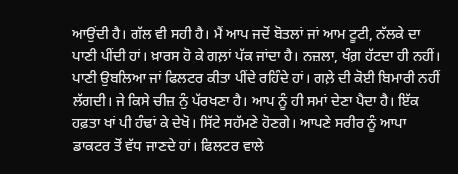ਆਉਂਦੀ ਹੈ। ਗੱਲ ਵੀ ਸਹੀ ਹੈ। ਮੈਂ ਆਪ ਜਦੋਂ ਬੋਤਲਾਂ ਜਾਂ ਆਮ ਟੂਟੀ, ਨੱਲਕੇ ਦਾ ਪਾਣੀ ਪੀਂਦੀ ਹਾਂ। ਖ਼ਾਰਸ ਹੋ ਕੇ ਗਲ਼ਾਂ ਪੱਕ ਜਾਂਦਾ ਹੈ। ਨਜ਼ਲਾ, ਖੰਗ਼ ਹੱਟਦਾ ਹੀ ਨਹੀਂ। ਪਾਣੀ ਉਬਲਿਆ ਜਾਂ ਫਿਲਟਰ ਕੀਤਾ ਪੀਂਦੇ ਰਹਿੰਦੇ ਹਾਂ। ਗਲ਼ੇ ਦੀ ਕੋਈ ਬਿਮਾਰੀ ਨਹੀਂ ਲੱਗਦੀ। ਜੇ ਕਿਸੇ ਚੀਜ਼ ਨੁੰ ਪੱਰਖਣਾ ਹੈ। ਆਪ ਨੂੰ ਹੀ ਸਮਾਂ ਦੇਣਾ ਪੈਦਾ ਹੈ। ਇੱਕ ਹਫ਼ਤਾ ਖਾਂ ਪੀ ਹੰਢਾਂ ਕੇ ਦੇਖੋ। ਸਿੱਟੇ ਸਹੱਮਣੇ ਹੋਣਗੇ। ਆਪਣੇ ਸਰੀਰ ਨੂੰ ਆਪਾ ਡਾਕਟਰ ਤੋਂ ਵੱਧ ਜਾਣਦੇ ਹਾਂ। ਫਿਲਟਰ ਵਾਲੇ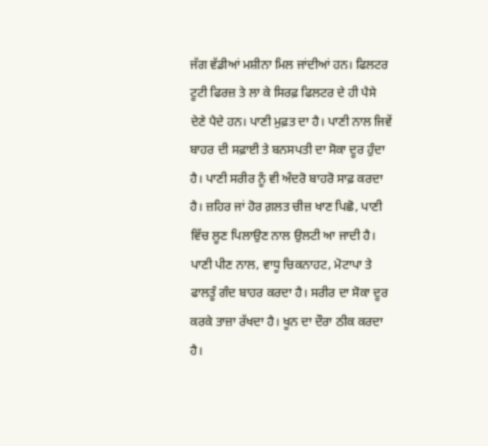ਜੱਗ ਵੱਡੀਆਂ ਮਸ਼ੀਨਾ ਮਿਲ ਜਾਂਦੀਆਂ ਹਨ। ਫਿਲਟਰ ਟੂਟੀ ਫਿਰਜ਼ ਤੇ ਲਾ ਕੇ ਸਿਰਫ਼ ਫਿਲਟਰ ਦੇ ਹੀ ਪੈਸੇ ਦੇਣੇ ਪੈਦੇ ਹਨ। ਪਾਣੀ ਮੁਫ਼ਤ ਦਾ ਹੈ। ਪਾਣੀ ਨਾਲ ਜਿਵੇਂ ਬਾਹਰ ਦੀ ਸਫ਼ਾਈ ਤੇ ਬਨਸਪਤੀ ਦਾ ਸੋਕਾ ਦੂਰ ਹੁੰਦਾ ਹੈ। ਪਾਣੀ ਸਰੀਰ ਨੂੰ ਵੀ ਅੰਦਰੋ ਬਾਹਰੋ ਸਾਫ਼ ਕਰਦਾ ਹੈ। ਜ਼ਹਿਰ ਜਾਂ ਹੋਰ ਗ਼ਲਤ ਚੀਜ਼ ਖਾਣ ਪਿਛੋ, ਪਾਣੀ ਵਿੱਚ ਲੂਣ ਪਿਲਾਉਣ ਨਾਲ ਉਲਟੀ ਆ ਜਾਦੀ ਹੈ। ਪਾਣੀ ਪੀਣ ਨਾਲ, ਵਾਧੂ ਚਿਕਨਾਹਟ, ਮੋਟਾਪਾ ਤੇ ਫਾਲਤੂੰ ਗੰਦ ਬਾਹਰ ਕਰਦਾ ਹੈ। ਸਰੀਰ ਦਾ ਸੋਕਾ ਦੂਰ ਕਰਕੇ ਤਾਜ਼ਾ ਰੱਖਦਾ ਹੈ। ਖੂਨ ਦਾ ਦੌਰਾ ਠੀਕ ਕਰਦਾ ਹੈ।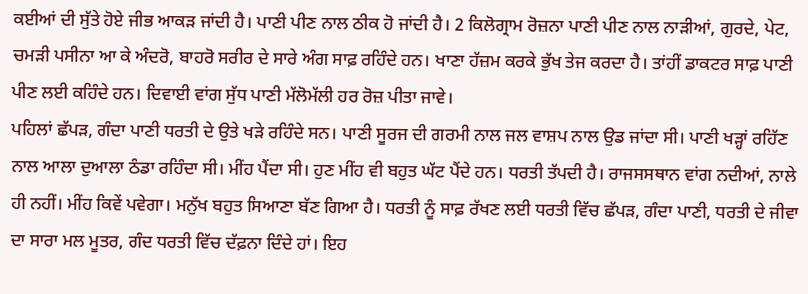ਕਈਆਂ ਦੀ ਸੁੱਤੇ ਹੋਏ ਜੀਭ ਆਕੜ ਜਾਂਦੀ ਹੈ। ਪਾਣੀ ਪੀਣ ਨਾਲ ਠੀਕ ਹੋ ਜਾਂਦੀ ਹੈ। 2 ਕਿਲੋਗ੍ਰਾਮ ਰੋਜ਼ਨਾ ਪਾਣੀ ਪੀਣ ਨਾਲ ਨਾੜੀਆਂ, ਗੁਰਦੇ, ਪੇਟ, ਚਮੜੀ ਪਸੀਨਾ ਆ ਕੇ ਅੰਦਰੋ, ਬਾਹਰੋ ਸਰੀਰ ਦੇ ਸਾਰੇ ਅੰਗ ਸਾਫ਼ ਰਹਿੰਦੇ ਹਨ। ਖਾਣਾ ਹੱਜ਼ਮ ਕਰਕੇ ਭੁੱਖ ਤੇਜ ਕਰਦਾ ਹੈ। ਤਾਂਹੀਂ ਡਾਕਟਰ ਸਾਫ਼ ਪਾਣੀ ਪੀਣ ਲਈ ਕਹਿੰਦੇ ਹਨ। ਦਿਵਾਈ ਵਾਂਗ ਸੁੱਧ ਪਾਣੀ ਮੱਲੋਮੱਲੀ ਹਰ ਰੋਜ਼ ਪੀਤਾ ਜਾਵੇ।
ਪਹਿਲਾਂ ਛੱਪੜ, ਗੰਦਾ ਪਾਣੀ ਧਰਤੀ ਦੇ ਉਤੇ ਖੜੇ ਰਹਿੰਦੇ ਸਨ। ਪਾਣੀ ਸੂਰਜ ਦੀ ਗਰਮੀ ਨਾਲ ਜਲ ਵਾਸ਼ਪ ਨਾਲ ਉਡ ਜਾਂਦਾ ਸੀ। ਪਾਣੀ ਖੜ੍ਹਾਂ ਰਹਿੱਣ ਨਾਲ ਆਲਾ ਦੁਆਲਾ ਠੰਡਾ ਰਹਿੰਦਾ ਸੀ। ਮੀਂਹ ਪੈਂਦਾ ਸੀ। ਹੁਣ ਮੀਂਹ ਵੀ ਬਹੁਤ ਘੱਟ ਪੈਂਦੇ ਹਨ। ਧਰਤੀ ਤੱਪਦੀ ਹੈ। ਰਾਜਸਸਥਾਨ ਵਾਂਗ ਨਦੀਆਂ, ਨਾਲੇ ਹੀ ਨਹੀਂ। ਮੀਂਹ ਕਿਵੇਂ ਪਵੇਗਾ। ਮਨੁੱਖ ਬਹੁਤ ਸਿਆਣਾ ਬੱਣ ਗਿਆ ਹੈ। ਧਰਤੀ ਨੂੰ ਸਾਫ਼ ਰੱਖਣ ਲਈ ਧਰਤੀ ਵਿੱਚ ਛੱਪੜ, ਗੰਦਾ ਪਾਣੀ, ਧਰਤੀ ਦੇ ਜੀਵਾ ਦਾ ਸਾਰਾ ਮਲ ਮੂਤਰ, ਗੰਦ ਧਰਤੀ ਵਿੱਚ ਦੱਫ਼ਨਾ ਦਿੰਦੇ ਹਾਂ। ਇਹ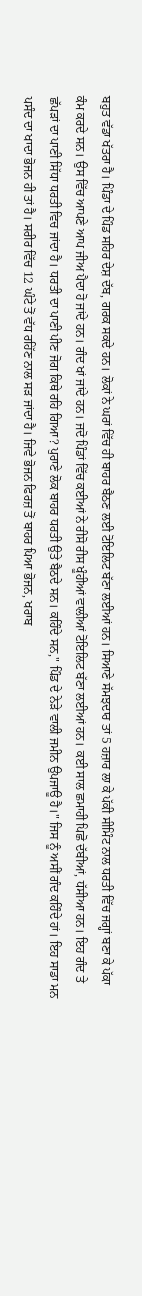ਬਹੁਤ ਵੱਡਾ ਖੱਤਰਾ ਹੈ। ਪਿੰਡਾ ਦੇ ਪਿੰਡ ਸਹਿਰ ਦੇਸ਼ ਦੱਬ, ਗਰਕ ਸਕਦੇ ਹਨ। ਲੋਕਾਂ ਨੇ ਘਰਾਂ ਵਿੱਚ ਹੀ ਬਾਹਰ ਬੈਠਣ ਲਈ ਟੋਇਲਿਟ ਬੱਣਾ ਲਈਆਂ ਹਨ। ਸਿਆਣੇ ਸੱਮਝਦਾਰ ਤਾਂ 5 ਹਜ਼ਾਰ ਲਾ ਕੇ ਪੱਕੀ ਸੀਮਿੰਟ ਨਾਲ ਧਰਤੀ ਵਿੱਚ ਜਗ੍ਹਾਂ ਬਣਾ ਕੇ ਪੱਕਾ ਕੰਮ ਕਰਦੇ ਸਨ। ਉਸ ਵਿੱਚ ਆਪਣੇ ਆਪ ਜੀਅ ਪੈਦਾ ਹੋ ਜਾਂਦੇ ਹਨ। ਗੰਦ ਖਾਂ ਜਾਂਦੇ ਹਨ। ਜਦੋ ਪਿੰਡਾਂ ਵਿੱਚ ਕਈਆਂ ਨੇ ਰੀਸੋ ਰੀਸ ਖੂੰਹੀਆਂ ਵਾਲੀਆਂ ਟੋਇਲਿਟ ਬੱਣਾ ਲਈਆਂ ਹਨ। ਕਈ ਸਾਲ ਛਮਾਹੀ ਪਿਛੋ ਦੱਬੀਆਂ, ਧੱਸੀਆ ਹਨ। ਇਹ ਗੰਦ ਤੇ ਛੱਪੜਾਂ ਦਾ ਪਾਣੀ ਸਿੱਧਾ ਧਰਤੀ ਵਿਚ ਜਾਂਦਾ ਹੈ। ਧਰਤੀ ਦਾ ਪਾਣੀ ਪੀਣ ਜੋਗ ਕਿਥੇ ਰਹਿ ਗਿਆ? ਪੁਰਾਣੇ ਲੋਕ ਬਾਹਰ ਧਰਤੀ ਉਤੇ ਬੈਠਦੇ ਸਨ। ਕਹਿੰਦੇ ਸਨ," ਪਿੰਡ ਦੇ ਨੇੜੇ ਵਾਲੀ ਜਮੀਨ ਉਪਜਾਊ ਹੈ।" ਜਿਸ ਨੂੰ ਅਸੀਂ ਗੰਦ ਕਹਿੰਦੇ ਹਾਂ। ਇਹ ਸਾਡਾ ਮਨ ਪਸੰਦ ਦਾ ਖਾਦਾ ਭੋਜਨ ਹੀ ਤਾਂ ਹੈ। ਸਰੀਰ ਵਿੱਚ 12 ਘੰਟੇ ਤੋਂ ਵੱਧ ਰਹਿੱਣ ਨਾਲ ਸੜ ਜਾਂਦਾ ਹੈ। ਜਿਵੇ ਭੋਜਨ ਫਿਰਜ਼ ਤੋਂ ਬਾਹਰ ਪਿਆ ਭੋਜਨ, ਖਰਾਬ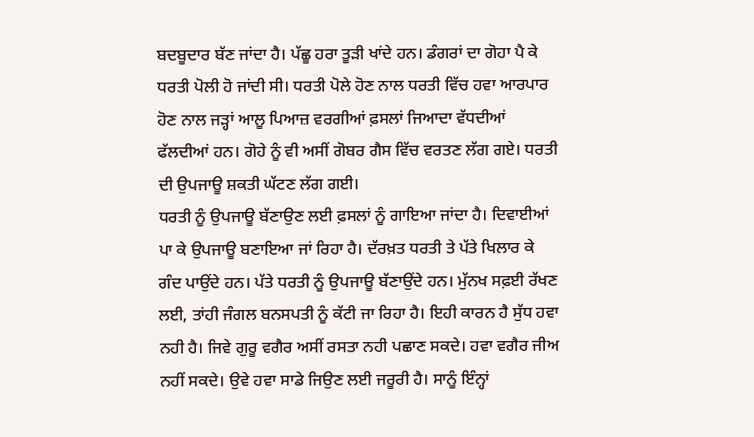ਬਦਬੂਦਾਰ ਬੱਣ ਜਾਂਦਾ ਹੈ। ਪੱਛੂ ਹਰਾ ਤੂੜੀ ਖਾਂਦੇ ਹਨ। ਡੰਗਰਾਂ ਦਾ ਗੋਹਾ ਪੈ ਕੇ ਧਰਤੀ ਪੋਲੀ ਹੋ ਜਾਂਦੀ ਸੀ। ਧਰਤੀ ਪੋਲੇ ਹੋਣ ਨਾਲ ਧਰਤੀ ਵਿੱਚ ਹਵਾ ਆਰਪਾਰ ਹੋਣ ਨਾਲ ਜੜ੍ਹਾਂ ਆਲੂ ਪਿਆਜ਼ ਵਰਗੀਆਂ ਫ਼ਸਲਾਂ ਜਿਆਦਾ ਵੱਧਦੀਆਂ ਫੱਲਦੀਆਂ ਹਨ। ਗੋਹੇ ਨੂੰ ਵੀ ਅਸੀਂ ਗੋਬਰ ਗੈਸ ਵਿੱਚ ਵਰਤਣ ਲੱਗ ਗਏ। ਧਰਤੀ ਦੀ ਉਪਜਾਊ ਸ਼ਕਤੀ ਘੱਟਣ ਲੱਗ ਗਈ।
ਧਰਤੀ ਨੂੰ ਉਪਜਾਊ ਬੱਣਾਉਣ ਲਈ ਫ਼ਸਲਾਂ ਨੂੰ ਗਾਇਆ ਜਾਂਦਾ ਹੈ। ਦਿਵਾਈਆਂ ਪਾ ਕੇ ਉਪਜਾਊ ਬਣਾਇਆ ਜਾਂ ਰਿਹਾ ਹੈ। ਦੱਰਖ਼ਤ ਧਰਤੀ ਤੇ ਪੱਤੇ ਖਿਲਾਰ ਕੇ ਗੰਦ ਪਾਉਂਦੇ ਹਨ। ਪੱਤੇ ਧਰਤੀ ਨੂੰ ਉਪਜਾਊ ਬੱਣਾਉਂਦੇ ਹਨ। ਮੁੱਨਖ ਸਫ਼ਈ ਰੱਖਣ ਲਈ, ਤਾਂਹੀ ਜੰਗਲ ਬਨਸਪਤੀ ਨੂੰ ਕੱਟੀ ਜਾ ਰਿਹਾ ਹੈ। ਇਹੀ ਕਾਰਨ ਹੈ ਸੁੱਧ ਹਵਾ ਨਹੀ ਹੈ। ਜਿਵੇ ਗੁਰੂ ਵਗੈਰ ਅਸੀਂ ਰਸਤਾ ਨਹੀ ਪਛਾਣ ਸਕਦੇ। ਹਵਾ ਵਗੈਰ ਜੀਅ ਨਹੀਂ ਸਕਦੇ। ਉਵੇ ਹਵਾ ਸਾਡੇ ਜਿਉਣ ਲਈ ਜਰੂਰੀ ਹੈ। ਸਾਨੂੰ ਇੰਨ੍ਹਾਂ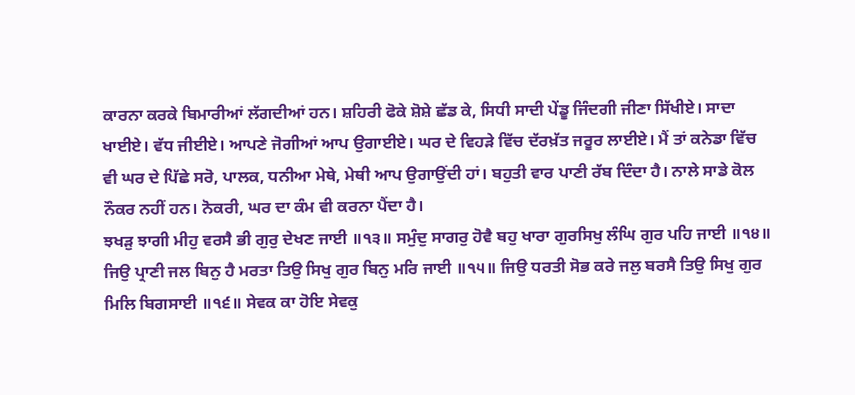ਕਾਰਨਾ ਕਰਕੇ ਬਿਮਾਰੀਆਂ ਲੱਗਦੀਆਂ ਹਨ। ਸ਼ਹਿਰੀ ਫੋਕੇ ਸ਼ੋਸ਼ੇ ਛੱਡ ਕੇ, ਸਿਧੀ ਸਾਦੀ ਪੇਂਡੂ ਜਿੰਦਗੀ ਜੀਣਾ ਸਿੱਖੀਏ। ਸਾਦਾ ਖਾਈਏ। ਵੱਧ ਜੀਈਏ। ਆਪਣੇ ਜੋਗੀਆਂ ਆਪ ਉਗਾਈਏ। ਘਰ ਦੇ ਵਿਹੜੇ ਵਿੱਚ ਦੱਰਖ਼ੱਤ ਜਰੂਰ ਲਾਈਏ। ਮੈਂ ਤਾਂ ਕਨੇਡਾ ਵਿੱਚ ਵੀ ਘਰ ਦੇ ਪਿੱਛੇ ਸਰੋ, ਪਾਲਕ, ਧਨੀਆ ਮੇਥੇ, ਮੇਥੀ ਆਪ ਉਗਾਉਂਦੀ ਹਾਂ। ਬਹੁਤੀ ਵਾਰ ਪਾਣੀ ਰੱਬ ਦਿੰਦਾ ਹੈ। ਨਾਲੇ ਸਾਡੇ ਕੋਲ ਨੌਕਰ ਨਹੀਂ ਹਨ। ਨੋਕਰੀ, ਘਰ ਦਾ ਕੰਮ ਵੀ ਕਰਨਾ ਪੈਂਦਾ ਹੈ।
ਝਖੜੁ ਝਾਗੀ ਮੀਹੁ ਵਰਸੈ ਭੀ ਗੁਰੁ ਦੇਖਣ ਜਾਈ ॥੧੩॥ ਸਮੁੰਦੁ ਸਾਗਰੁ ਹੋਵੈ ਬਹੁ ਖਾਰਾ ਗੁਰਸਿਖੁ ਲੰਘਿ ਗੁਰ ਪਹਿ ਜਾਈ ॥੧੪॥ ਜਿਉ ਪ੍ਰਾਣੀ ਜਲ ਬਿਨੁ ਹੈ ਮਰਤਾ ਤਿਉ ਸਿਖੁ ਗੁਰ ਬਿਨੁ ਮਰਿ ਜਾਈ ॥੧੫॥ ਜਿਉ ਧਰਤੀ ਸੋਭ ਕਰੇ ਜਲੁ ਬਰਸੈ ਤਿਉ ਸਿਖੁ ਗੁਰ ਮਿਲਿ ਬਿਗਸਾਈ ॥੧੬॥ ਸੇਵਕ ਕਾ ਹੋਇ ਸੇਵਕੁ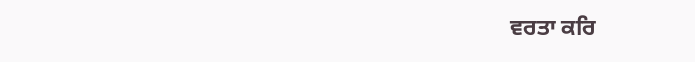ਵਰਤਾ ਕਰਿ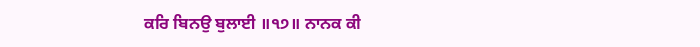ਕਰਿ ਬਿਨਉ ਬੁਲਾਈ ॥੧੭॥ ਨਾਨਕ ਕੀ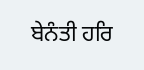ਬੇਨੰਤੀ ਹਰਿ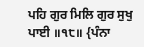ਪਹਿ ਗੁਰ ਮਿਲਿ ਗੁਰ ਸੁਖੁ ਪਾਈ ॥੧੮॥ {ਪੰਨਾ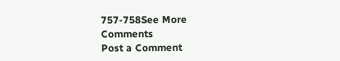757-758See More
Comments
Post a Comment